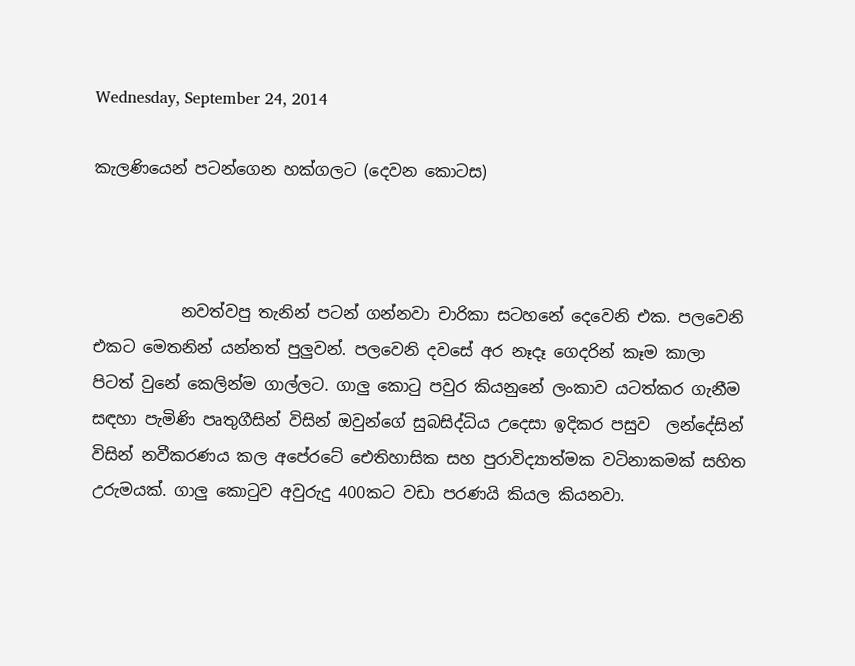Wednesday, September 24, 2014

කැලණියෙන් පටන්ගෙන හක්ගලට (දෙවන කොටස)



           නවත්වපු තැනින් පටන් ගන්නවා චාරිකා සටහනේ දෙවෙනි එක. පලවෙනි එකට මෙතනින් යන්නත් පුලුවන්. පලවෙනි දවසේ අර නෑදෑ ගෙදරින් කෑම කාලා පිටත් වුනේ කෙලින්ම ගාල්ලට. ගාලු කොටු පවුර කියනුනේ ලංකාව යටත්කර ගැනීම සඳහා පැමිණි පෘතුගීසින් විසින් ඔවුන්ගේ සුබසිද්ධිය උදෙසා ඉදිකර පසුව  ලන්දේසින් විසින් නවීකරණය කල අපේරටේ ඓතිහාසික සහ පුරාවිද්‍යාත්මක වටිනාකමක් සහිත උරුමයක්. ගාලු කොටුව අවුරුදු 400කට වඩා පරණයි කියල කියනවා.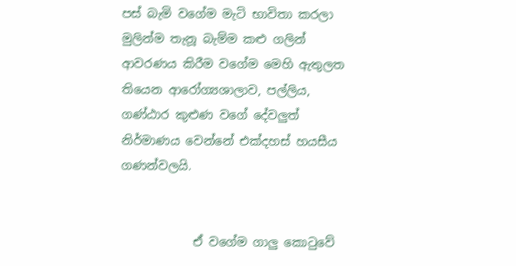පස් බැමි වගේම මැටි භාවිතා කරලා මුලින්ම තැනූ බැම්ම කළු ගලින් ආවරණය කිරීම වගේම මෙහි ඇතුලත තියෙන ආරෝග්‍යශාලාව, පල්ලිය, ගණ්ඨාර කුළුණ වගේ දේවලුත් නිර්මාණය වෙන්නේ එක්දහස් හයසීය ගණන්වලයි.


            ඒ වගේම ගාලු කොටුවේ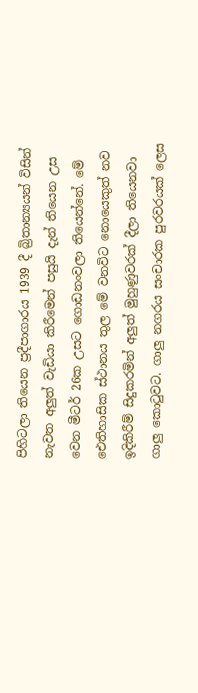පිහිටලා තියෙන ප්‍රදීපාගාරය 1939 දී බ්‍රිතාන්‍යයන් විසින් නැවත අලුත් වැඩියා කිරීමෙන් පසුයි දැන් තියෙන උස වෙන මීටර් 26ක උසට ගොඩනංවලා තියෙන්නේ. මේ ඓතිහාසික ස්ථානය තුල මේ වනවිට නොයෙකුත් නව ඉදිකිරීම් සිදුකරමින් අලුත් මුහුණුවරක් දීලා තියෙනවා ගාලු කොටුවට. ගාලු නගරය සංචාරක පුරවරයක් ලෙස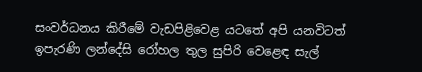සංවර්ධනය කිරීමේ වැඩපිළිවෙළ යටතේ අපි යනවිටත් ඉපැරණි ලන්දේසි රෝහල තුල සුපිරි වෙළෙඳ සැල්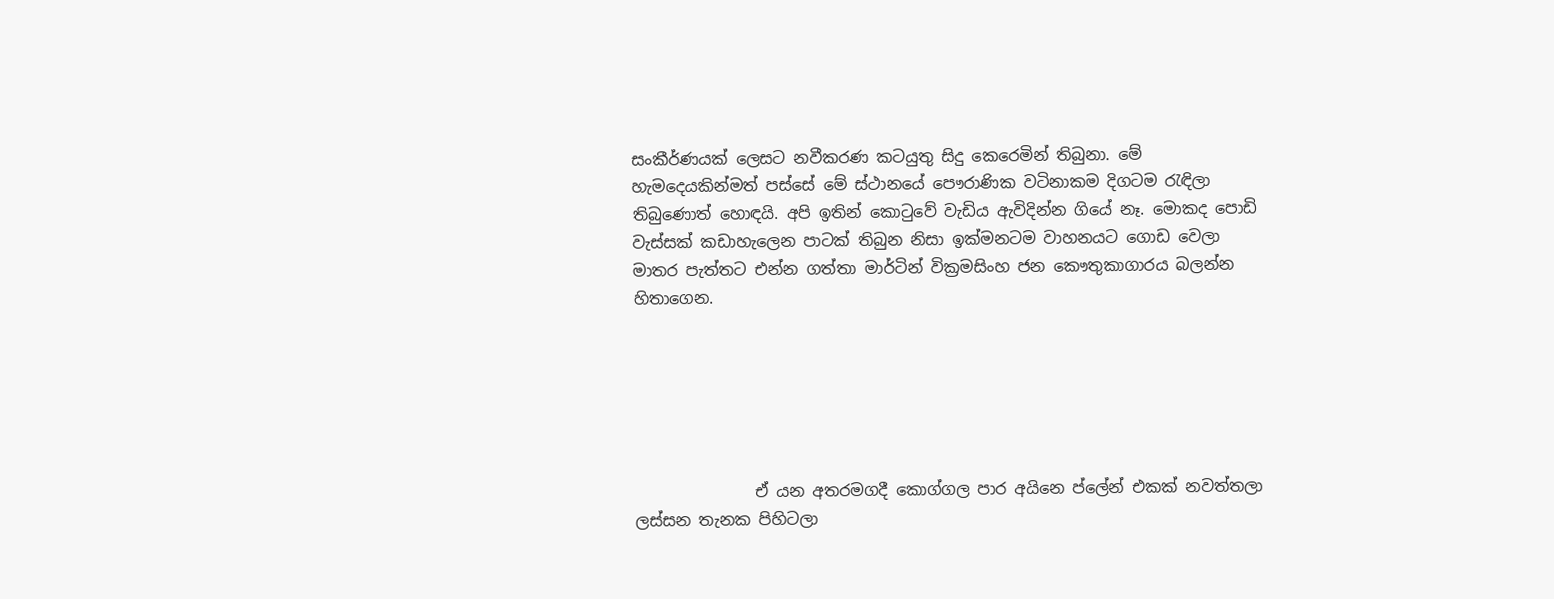සංකීර්ණයක් ලෙසට නවීකරණ කටයුතු සිදු කෙරෙමින් තිබුනා. මේ හැමදෙයකින්මත් පස්සේ මේ ස්ථානයේ පෞරාණික වටිනාකම දිගටම රැඳිලා තිබුණොත් හොඳයි. අපි ඉතින් කොටුවේ වැඩිය ඇවිදින්න ගියේ නෑ. මොකද පොඩි වැස්සක් කඩාහැලෙන පාටක් තිබුන නිසා ඉක්මනටම වාහනයට ගොඩ වෙලා මාතර පැත්තට එන්න ගත්තා මාර්ටින් වික්‍රමසිංහ ජන කෞතුකාගාරය බලන්න හිතාගෙන.






               ඒ යන අතරමගදී කොග්ගල පාර අයිනෙ ප්ලේන් එකක් නවත්තලා ලස්සන තැනක පිහිටලා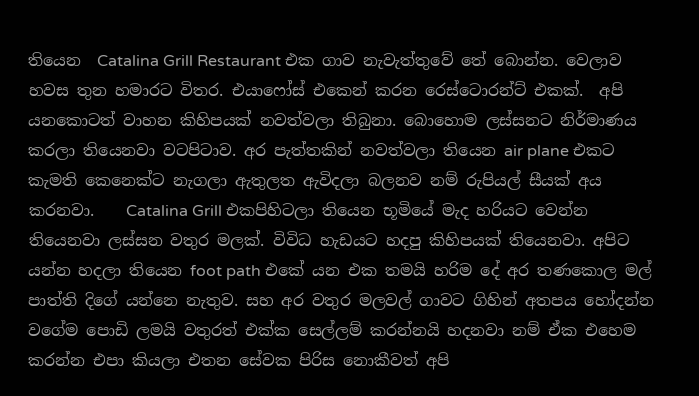තියෙන  Catalina Grill Restaurant එක ගාව නැවැත්තුවේ තේ බොන්න. වෙලාව හවස තුන හමාරට විතර. එයාෆෝස් එකෙන් කරන රෙස්ටොරන්ට් එකක්.  අපි යනකොටත් වාහන කිහිපයක් නවත්වලා තිබුනා. බොහොම ලස්සනට නිර්මාණය කරලා තියෙනවා වටපිටාව. අර පැත්තකින් නවත්වලා තියෙන air plane එකට කැමති කෙනෙක්ට නැගලා ඇතුලත ඇවිදලා බලනව නම් රුපියල් සීයක් අය කරනවා.    Catalina Grill එකපිහිටලා තියෙන භූමියේ මැද හරියට වෙන්න තියෙනවා ලස්සන වතුර මලක්. විවිධ හැඩයට හදපු කිහිපයක් තියෙනවා. අපිට යන්න හදලා තියෙන foot path එකේ යන එක තමයි හරිම දේ අර තණකොල මල් පාත්ති දිගේ යන්නෙ නැතුව. සහ අර වතුර මලවල් ගාවට ගිහින් අතපය හෝදන්න වගේම පොඩි ලමයි වතුරත් එක්ක සෙල්ලම් කරන්නයි හදනවා නම් ඒක එහෙම කරන්න එපා කියලා එතන සේවක පිරිස නොකීවත් අපි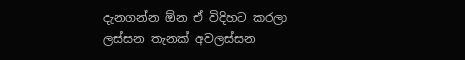දැනගන්න ඕන ඒ විදිහට කරලා ලස්සන තැනක් අවලස්සන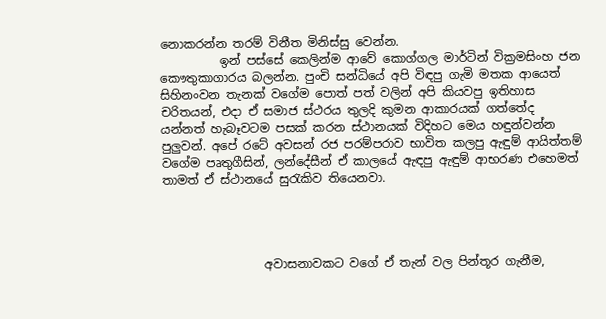නොකරන්න තරම් විනීත මිනිස්සු වෙන්න.
          ඉන් පස්සේ කෙලින්ම ආවේ කොග්ගල මාර්ටින් වික්‍රමසිංහ ජන කෞතුකාගාරය බලන්න. පුංචි සන්ධියේ අපි විඳපු ගැමි මතක ආයෙත් සිහිනංවන තැනක් වගේම පොත් පත් වලින් අපි කියවපු ඉතිහාස චරිතයන්, එදා ඒ සමාජ ස්ථරය තුලදි කුමන ආකාරයක් ගත්තේද  යන්නත් හැබෑවටම පසක් කරන ස්ථානයක් විදිහට මෙය හඳුන්වන්න පුලුවන්. අපේ රටේ අවසන් රජ පරම්පරාව භාවිත කලපු ඇඳුම් ආයිත්තම් වගේම පෘතුගීසින්, ලන්දේසීන් ඒ කාලයේ ඇඳපු ඇඳුම් ආභරණ එහෙමත් තාමත් ඒ ස්ථානයේ සුරැකිව තියෙනවා.




                 අවාසනාවකට වගේ ඒ තැන් වල පින්තූර ගැනීම,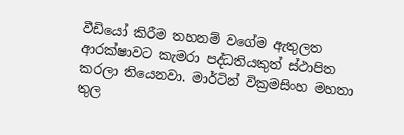වීඩියෝ කිරීම තහනම් වගේම ඇතුලත ආරක්ෂාවට කැමරා පද්ධතියකුත් ස්ථාපිත කරලා තියෙනවා. මාර්ටින් වික්‍රමසිංහ මහතා තුල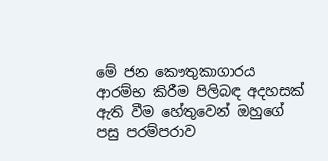මේ ජන කෞතුකාගාරය ආරම්භ කිරීම පිලිබඳ අදහසක් ඇති වීම හේතුවෙන් ඔහුගේ පසු පරම්පරාව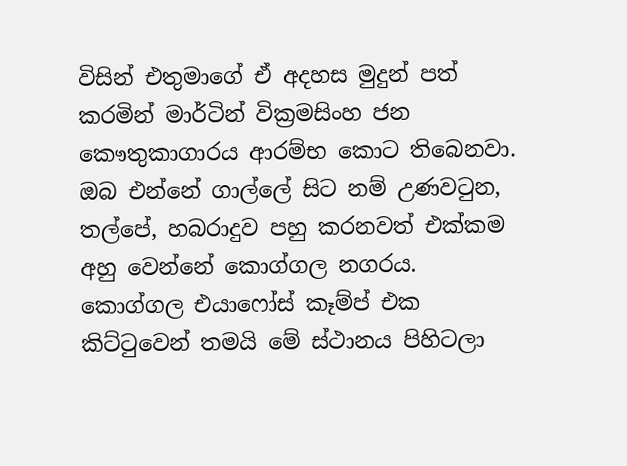විසින් එතුමාගේ ඒ අදහස මුදුන් පත් කරමින් මාර්ටින් වික්‍රමසිංහ ජන කෞතුකාගාරය ආරම්භ කොට තිබෙනවා. ඔබ එන්නේ ගාල්ලේ සිට නම් උණව‍ටුන, තල්පේ, හබරාදුව පහු කරනවත් එක්කම අහු වෙන්නේ කොග්ගල නගරය. කොග්ගල එයාෆෝස් කෑම්ප් එක කිට්ටුවෙන් තමයි මේ ස්ථානය පිහිටලා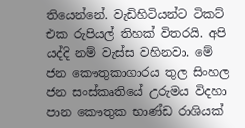තියෙන්නේ. වැඩිහිටියන්ට ටිකට් එක රුපියල් තිහක් විතරයි. අපි යද්දි නම් වැස්ස වහිනවා. මේ ජන කෞතුකාගාරය තුල සිංහල ජන සංස්කෘතියේ උරුමය විදහා පාන කෞතුක භාණ්ඩ රාශියක්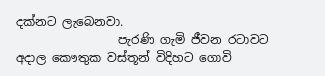දක්නට ලැබෙනවා.
                 පැරණි ගැමි ජීවන රටාවට අදාල කෞතුක වස්තූන් විදිහට ගොවි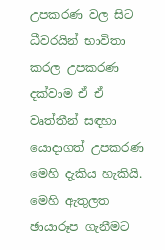උපකරණ වල සිට ධීවරයින් භාවිතා කරල උපකරණ දක්වාම ඒ ඒ වෘත්තීන් සඳහා යොදාගත් උපකරණ මෙහි දැකිය හැකියි. මෙහි ඇතුලත ඡායාරූප ගැනීමට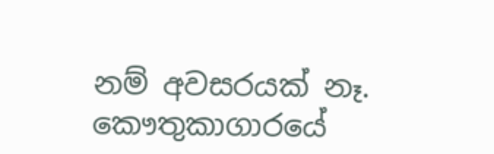නම් අවසරයක් නෑ. කෞතුකාගාරයේ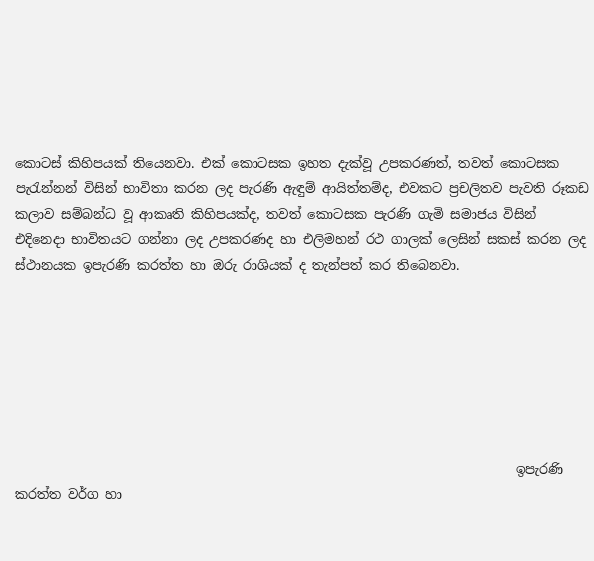කොටස් කිහිපයක් තියෙනවා. එක් කොටසක ඉහත දැක්වූ උපකරණත්, තවත් කොටසක පැරැන්නන් විසින් භාවිතා කරන ලද පැරණි ඇඳුම් ආයිත්තම්ද, එවකට ප්‍රචලිතව පැවති රූකඩ කලාව සම්බන්ධ වූ ආකෘති කිහිපයක්ද, තවත් කොටසක පැරණි ගැමි සමාජය විසින් එදිනෙදා භාවිතයට ගන්නා ලද උපකරණද හා එලිමහන් රථ ගාලක් ලෙසින් සකස් කරන ලද ස්ථානයක ඉපැරණි කරත්ත හා ඔරු රාශියක් ද තැන්පත් කර තිබෙනවා.







                                                                             ඉපැරණි කරත්ත වර්ග හා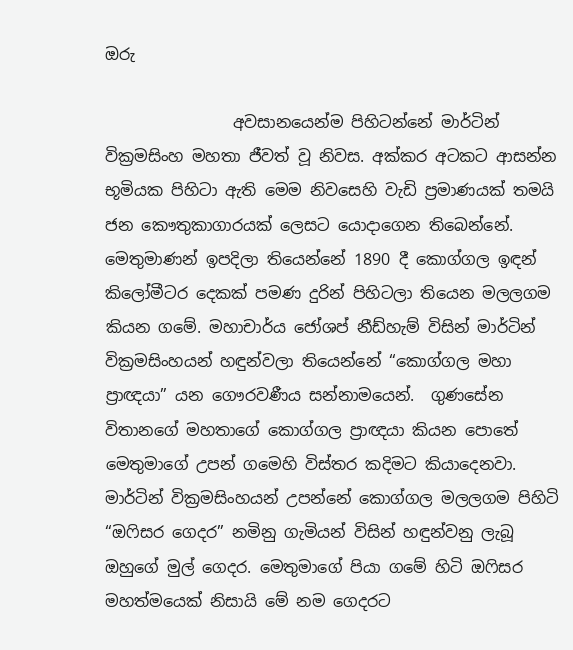ඔරු

                අවසානයෙන්ම පිහිටන්නේ මාර්ටින් වික්‍රමසිංහ මහතා ජීවත් වූ නිවස. අක්කර අටකට ආසන්න භූමියක පිහිටා ඇති මෙම නිවසෙහි වැඩි ප්‍රමාණයක් තමයි ජන කෞතුකාගාරයක් ලෙසට යොදාගෙන තිබෙන්නේ. මෙතුමාණන් ඉපදිලා තියෙන්නේ 1890 දී කොග්ගල ඉඳන් කිලෝමීටර දෙකක් පමණ දුරින් පිහිටලා තියෙන මලලගම කියන ගමේ. මහාචාර්ය ජෝශප් නීඩ්හැම් විසින් මාර්ටින් වික්‍රමසිංහයන් හඳුන්වලා තියෙන්නේ “කොග්ගල මහා ප්‍රාඥයා” යන ගෞරවණීය සන්නාමයෙන්.  ගුණසේන විතානගේ මහතාගේ කොග්ගල ප්‍රාඥයා කියන පොතේ මෙතුමාගේ උපන් ගමෙහි විස්තර කදිමට කියාදෙනවා. මාර්ටින් වික්‍රමසිංහයන් උපන්නේ කොග්ගල මලලගම පිහිටි “ඔෆිසර ගෙදර” නමිනු ගැමියන් විසින් හඳුන්වනු ලැබූ ඔහුගේ මුල් ගෙදර. මෙතුමාගේ පියා ගමේ හිටි ඔෆිසර මහත්මයෙක් නිසායි මේ නම ගෙදරට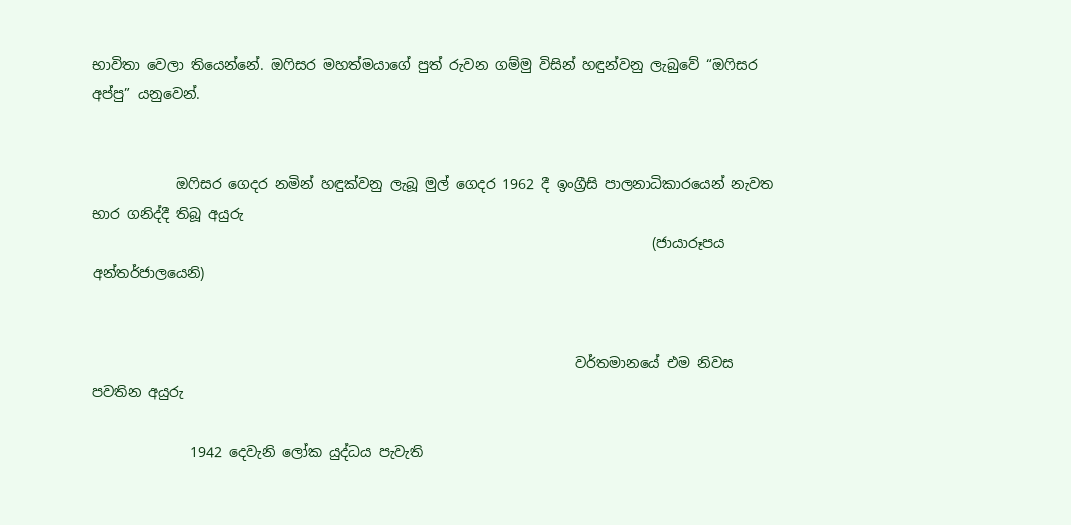භාවිතා වෙලා තියෙන්නේ. ඔෆිසර මහත්මයාගේ පුත් රුවන ගම්මු විසින් හඳුන්වනු ලැබුවේ “ඔෆිසර අප්පු” යනුවෙන්.


            ඔෆිසර ගෙදර නමින් හඳුක්වනු ලැබූ මුල් ගෙදර 1962 දී ඉංග්‍රීසි පාලනාධිකාරයෙන් නැවත භාර ගනිද්දී තිබූ අයුරු
                                                                                (ජායාරූපය අන්තර්ජාලයෙනි)


                                                                     වර්තමානයේ එම නිවස පවතින අයුරු

              1942 දෙවැනි ලෝක යුද්ධය පැවැති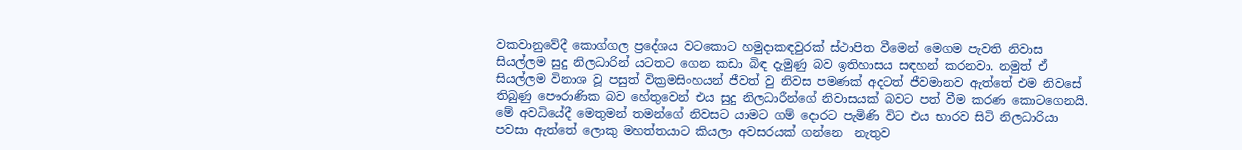වකවානුවේදී කොග්ගල ප්‍රදේශය වටකොට හමුදාකඳවුරක් ස්ථාපිත වීමෙන් මෙගම පැවති නිවාස සියල්ලම සුදු නිලධාරින් යටතට ගෙන කඩා බිඳ දැමුණු බව ඉතිහාසය සඳහන් කරනවා. නමුත් ඒ සියල්ලම විනාශ වූ පසුත් වික්‍රමසිංහයන් ජීවත් වු නිවස පමණක් අදටත් ජීවමානව ඇත්තේ එම නිවසේ තිබුණු පෞරාණික බව හේතුවෙන් එය සුදු නිලධාරීන්ගේ නිවාසයක් බවට පත් වීම කරණ කොටගෙනයි. මේ අවධියේදී මෙතුමන් තමන්ගේ නිවසට යාමට ගම් දොරට පැමිණි විට එය භාරව සිටි නිලධාරියා පවසා ඇත්තේ ලොකු මහත්තයාට කියලා අවසරයක් ගන්නෙ  නැතුව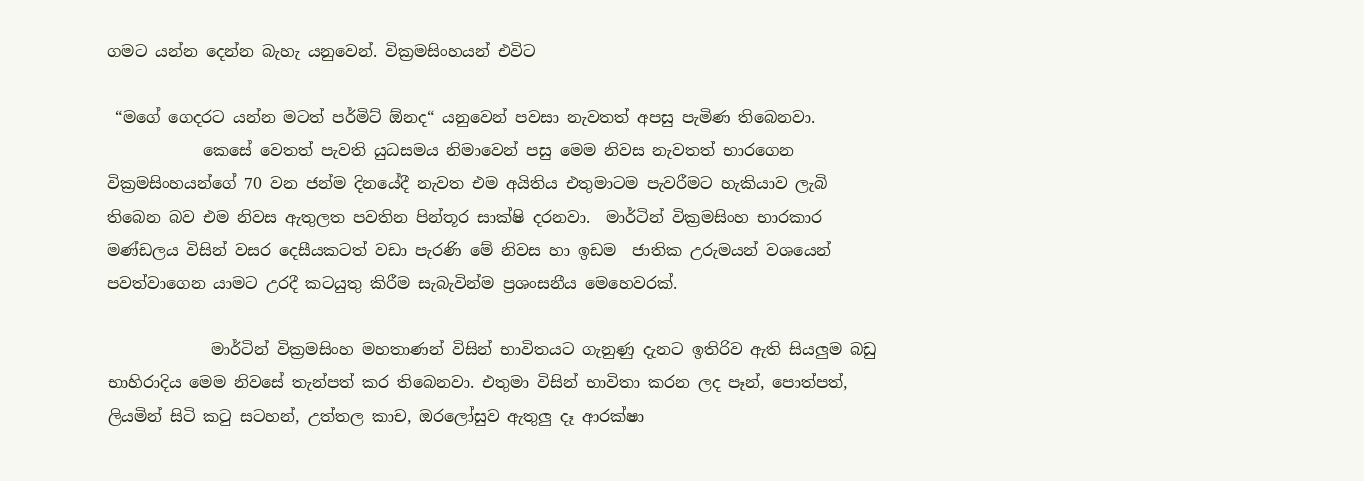ගමට යන්න දෙන්න බැහැ යනුවෙන්. වික්‍රමසිංහයන් එවිට

 “මගේ ගෙදරට යන්න මටත් පර්මිට් ඕනද“ යනුවෙන් පවසා නැවතත් අපසු පැමිණ තිබෙනවා.
            කෙසේ වෙතත් පැවති යුධසමය නිමාවෙන් පසු මෙම නිවස නැවතත් භාරගෙන වික්‍රමසිංහයන්ගේ 70 වන ජන්ම දිනයේදී නැවත එම අයිතිය එතුමාටම පැවරීමට හැකියාව ලැබි තිබෙන බව එම නිවස ඇතුලත පවතින පින්තූර සාක්ෂි දරනවා.  මාර්ටින් වික්‍රමසිංහ භාරකාර මණ්ඩලය විසින් වසර දෙසීයකටත් වඩා පැරණි මේ නිවස හා ඉඩම  ජාතික උරුමයන් වශයෙන් පවත්වාගෙන යාමට උරදී කටයුතු කිරීම සැබැවින්ම ප්‍රශංසනීය මෙහෙවරක්.

             මාර්ටින් වික්‍රමසිංහ මහතාණන් විසින් භාවිතයට ගැනුණු දැනට ඉතිරිව ඇති සියලුම බඩු භාහිරාදිය මෙම නිවසේ තැන්පත් කර තිබෙනවා. එතුමා විසින් භාවිතා කරන ලද පෑන්, පොත්පත්, ලියමින් සිටි කටු සටහන්, උත්තල කාච, ඔරලෝසුව ඇතුලු දෑ ආරක්ෂා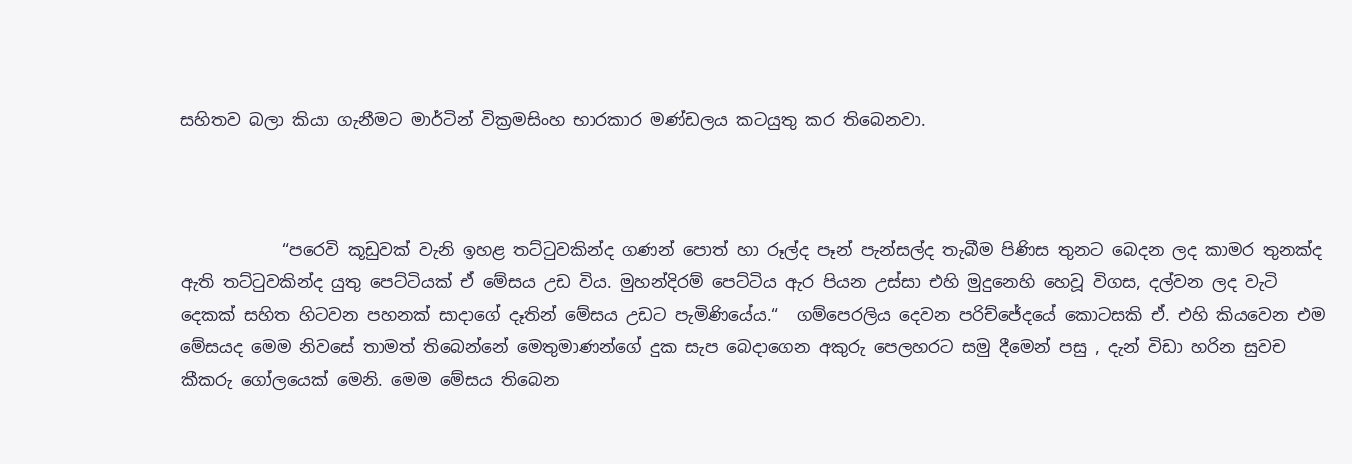සහිතව බලා කියා ගැනීමට මාර්ටින් වික්‍රමසිංහ භාරකාර මණ්ඩලය කටයුතු කර තිබෙනවා.



            “පරෙවි කූඩුවක් වැනි ඉහළ තට්ටුවකින්ද ගණන් පොත් හා රූල්ද පෑන් පැන්සල්ද තැබීම පිණිස තුනට බෙදන ලද කාමර තුනක්ද ඇති තට්ටුවකින්ද යුතු පෙට්ටියක් ඒ මේසය උඩ විය. මුහන්දිරම් පෙට්ටිය ඇර පියන උස්සා එහි මුදුනෙහි හෙවූ විගස, දල්වන ලද වැටි දෙකක් සහිත හිටවන පහනක් සාදාගේ දෑතින් මේසය උඩට පැමිණියේය.“  ගම්පෙරලිය දෙවන පරිච්ජේදයේ කොටසකි ඒ. එහි කියවෙන එම මේසයද මෙම නිවසේ තාමත් තිබෙන්නේ මෙතුමාණන්ගේ දුක සැප බෙදාගෙන අකුරු පෙලහරට සමු දීමෙන් පසු , දැන් විඩා හරින සුවච කීකරු ගෝලයෙක් මෙනි. මෙම මේසය තිබෙන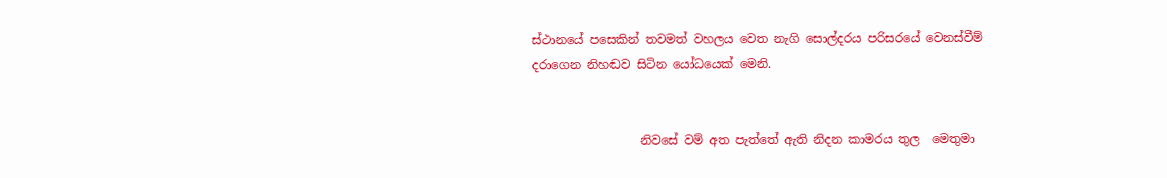ස්ථානයේ පසෙකින් තවමත් වහලය වෙත නැගි සොල්දරය පරිසරයේ වෙනස්වීම් දරාගෙන නිහඬව සිටින යෝධයෙක් මෙනි.


                  නිවසේ වම් අත පැත්තේ ඇති නිදන කාමරය තුල  මෙතුමා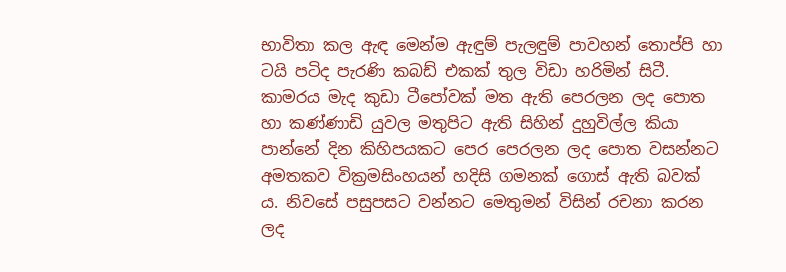භාවිතා කල ඇඳ මෙන්ම ඇඳුම් පැලඳුම් පාවහන් තොප්පි හා ටයි පටිද පැරණි කබඩ් එකක් තුල විඩා හරිමින් සිටී. කාමරය මැද කුඩා ටීපෝවක් මත ඇති පෙරලන ලද පොත හා කණ්ණාඩි යුවල මතුපිට ඇති සිහින් දුහුවිල්ල කියා පාන්නේ දින කිහිපයකට පෙර පෙරලන ලද පොත වසන්නට අමතකව වික්‍රමසිංහයන් හදිසි ගමනක් ගොස් ඇති බවක් ය. නිවසේ පසුපසට වන්නට මෙතුමන් විසින් රචනා කරන ලද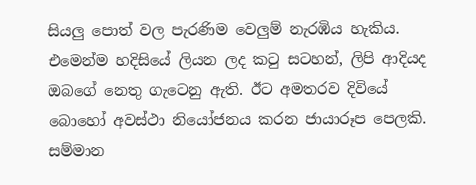සියලු පොත් වල පැරණිම වෙලුම් නැරඹිය හැකිය. එමෙන්ම හදිසියේ ලියන ලද කටු සටහන්, ලිපි ආදියද ඔබගේ නෙතු ගැටෙනු ඇති. ඊට අමතරව දිවියේ බොහෝ අවස්ථා නියෝජනය කරන ජායාරූප පෙලකි. සම්මාන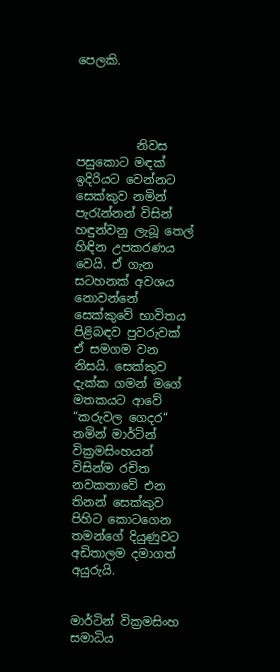පෙලකි.




          නිවස පසුකොට මඳක් ඉදිරියට වෙන්නට සෙක්කුව නමින් පැරැන්නන් විසින් හඳුන්වනු ලැබූ තෙල් හිඳින උපකරණය වෙයි. ඒ ගැන සටහනක් අවශය නොවන්නේ සෙක්කුවේ භාවිතය පිළිබඳව පුවරුවක් ඒ සමගම වන නිසයි. සෙක්කුව දැක්ක ගමන් මගේ මතකයට ආවේ “කරුවල ගෙදර“ නමින් මාර්ටින් වික්‍රමසිංහයන් විසින්ම රචිත නවකතාවේ එන තිනන් සෙක්කුව පිහිට කොටගෙන තමන්ගේ දියුණුවට අඩිතාලම දමාගත් අයුරුයි.


මාර්ටින් වික්‍රමසිංහ සමාධිය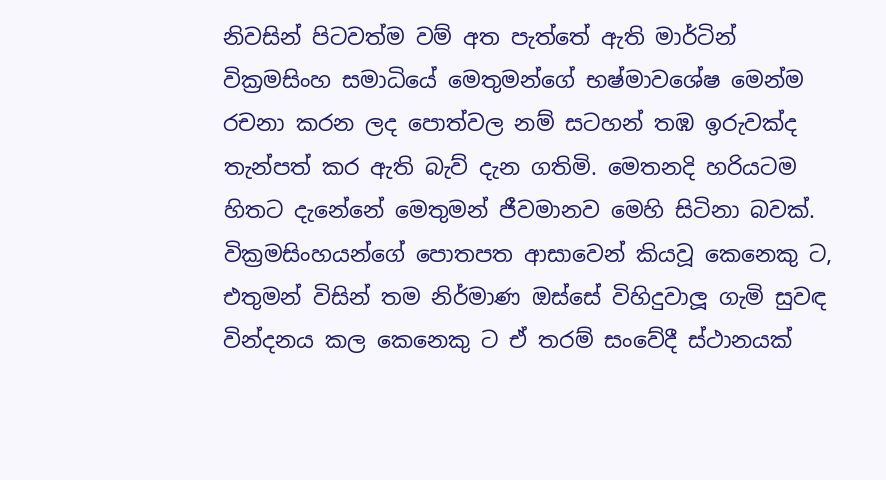නිවසින් පිටවත්ම වම් අත පැත්තේ ඇති මාර්ටින් වික්‍රමසිංහ සමාධියේ මෙතුමන්ගේ භෂ්මාවශේෂ මෙන්ම රචනා කරන ලද පොත්වල නම් සටහන් තඹ ඉරුවක්ද තැන්පත් කර ඇති බැව් දැන ගතිමි. මෙතනදි හරියටම හිතට දැනේනේ මෙතුමන් ජීවමානව මෙහි සිටිනා බවක්. වික්‍රමසිංහයන්ගේ පොතපත ආසාවෙන් කියවූ කෙනෙකු ට, එතුමන් විසින් තම නිර්මාණ ඔස්සේ විහිදුවාලූ ගැමි සුවඳ වින්දනය කල කෙනෙකු ට ඒ තරම් සංවේදී ස්ථානයක්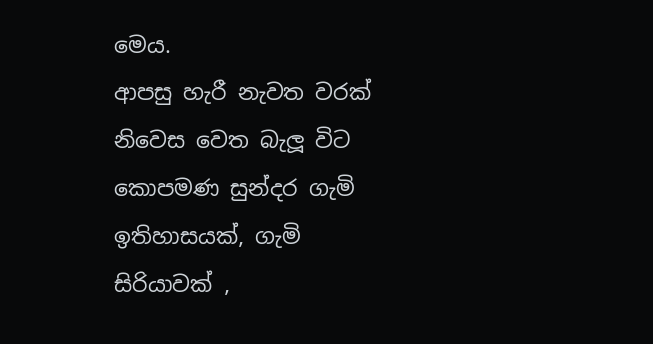මෙය.                      ආපසු හැරී නැවත වරක් නිවෙස වෙත බැලූ විට කොපමණ සුන්දර ගැමි ඉතිහාසයක්, ගැමි සිරියාවක් ,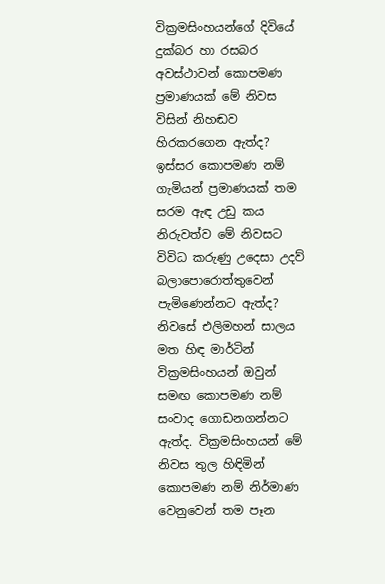වික්‍රමසිංහයන්ගේ දිවියේ දුක්බර හා රසබර අවස්ථාවන් කොපමණ ප්‍රමාණයක් මේ නිවස විසින් නිහඬව හිරකරගෙන ඇත්ද? ඉස්සර කොපමණ නම් ගැමියන් ප්‍රමාණයක් තම සරම ඇඳ උඩු කය නිරුවත්ව මේ නිවසට විවිධ කරුණු උදෙසා උදව් බලාපොරොත්තුවෙන් පැමිණෙන්නට ඇත්ද? නිවසේ එලිමහන් සාලය මත හිඳ මාර්ටින් වික්‍රමසිංහයන් ඔවුන් සමඟ කොපමණ නම් සංවාද ගොඩනගන්නට ඇත්ද. වික්‍රමසිංහයන් මේ නිවස තුල හිඳිමින් කොපමණ නම් නිර්මාණ වෙනුවෙන් තම පෑන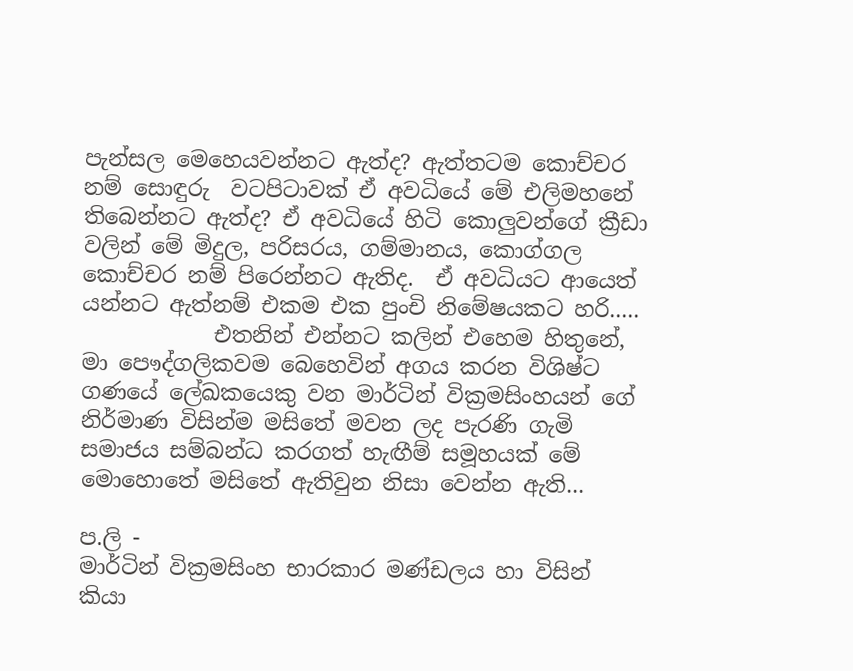පැන්සල මෙහෙයවන්නට ඇත්ද? ඇත්තටම කොච්චර නම් සොඳුරු  වටපිටාවක් ඒ අවධියේ මේ එලිමහනේ තිබෙන්නට ඇත්ද? ඒ අවධියේ හිටි කොලුවන්ගේ ක්‍රීඩා වලින් මේ මිදුල, පරිසරය, ගම්මානය, කොග්ගල කොච්චර නම් පිරෙන්නට ඇතිද.  ඒ අවධියට ආයෙත් යන්නට ඇත්නම් එකම එක පුංචි නිමේෂයකට හරි.....
            එතනින් එන්නට කලින් එහෙම හිතුනේ,  මා පෞද්ගලිකවම බෙහෙවින් අගය කරන විශිෂ්ට ගණයේ ලේඛකයෙකු වන මාර්ටින් වික්‍රමසිංහයන් ගේ නිර්මාණ විසින්ම මසිතේ මවන ලද පැරණි ගැමි සමාජය සම්බන්ධ කරගත් හැඟීම් සමූහයක් මේ මොහොතේ මසිතේ ඇතිවුන නිසා වෙන්න ඇති...

ප.ලි -
මාර්ටින් වික්‍රමසිංහ භාරකාර මණ්ඩලය හා විසින් කියා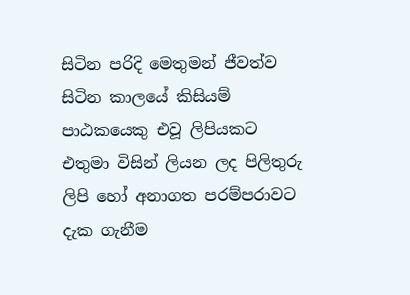සිටින පරිදි මෙතුමන් ජීවත්ව සිටින කාලයේ කිසියම් පාඨකයෙකු එවූ ලිපියකට එතුමා විසින් ලියන ලද පිලිතුරු ලිපි හෝ අනාගත පරම්පරාවට දැක ගැනීම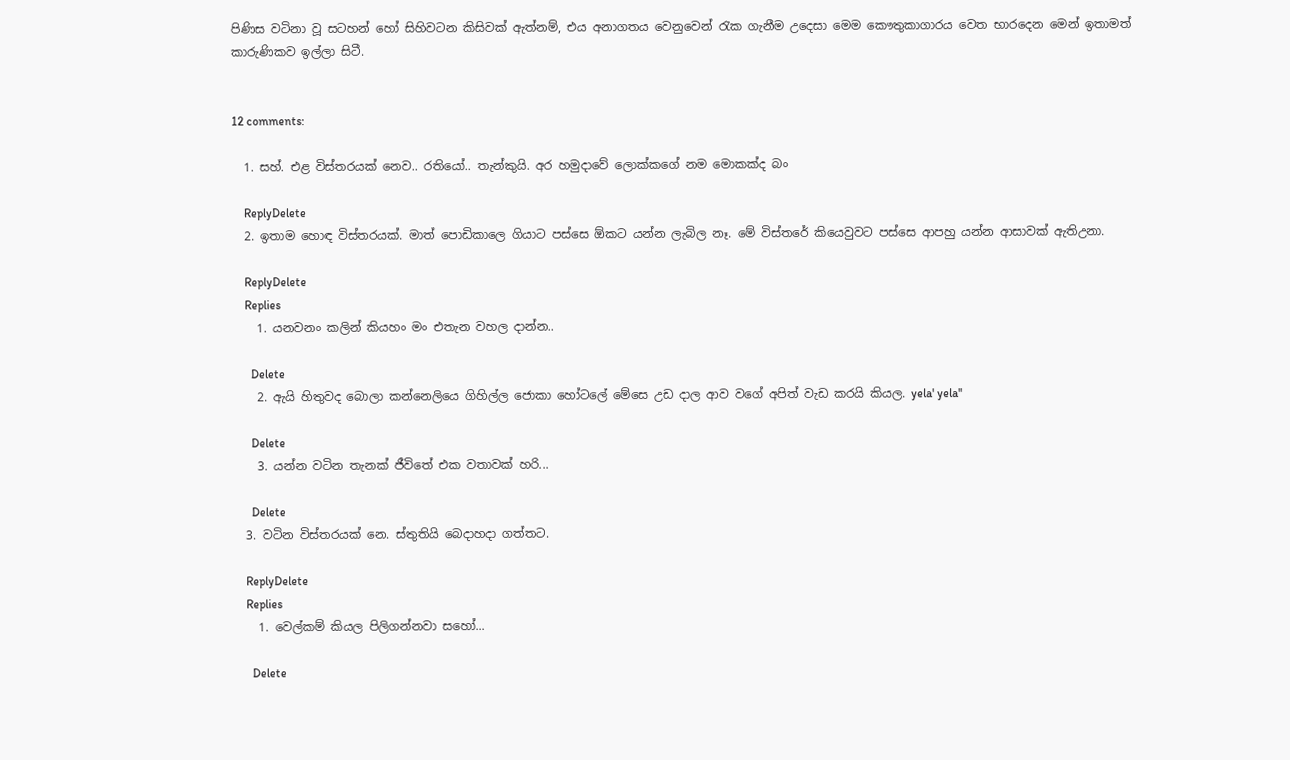පිණිස වටිනා වූ සටහන් හෝ සිහිවටන කිසිවක් ඇත්නම්, එය අනාගතය වෙනුවෙන් රැක ගැනීම උදෙසා මෙම කෞතුකාගාරය වෙත භාරදෙන මෙන් ඉතාමත් කාරුණිකව ඉල්ලා සිටී.


12 comments:

  1. සහ්. එළ විස්තරයක් නෙව.. රතියෝ.. තැන්කුයි. අර හමුදාවේ ලොක්කගේ නම මොකක්ද බං

    ReplyDelete
  2. ඉතාම හොඳ විස්තරයක්. මාත් පොඩිකාලෙ ගියාට පස්සෙ ඕකට යන්න ලැබිල නෑ. මේ විස්තරේ කියෙවුවට පස්සෙ ආපහු යන්න ආසාවක් ඇතිඋනා.

    ReplyDelete
    Replies
    1. යනවනං කලින් කියහං මං එතැන වහල දාන්න..

      Delete
    2. ඇයි හිතුවද බොලා කන්නෙලියෙ ගිහිල්ල ජොකා හෝටලේ මේසෙ උඩ දාල ආව වගේ අපිත් වැඩ කරයි කියල. yela' yela''

      Delete
    3. යන්න වටින තැනක් ජීවිතේ එක වතාවක් හරි...

      Delete
  3. වටින විස්තරයක් නෙ. ස්තුතියි බෙදාහදා ගත්තට.

    ReplyDelete
    Replies
    1. වෙල්කම් කියල පිලිගන්නවා සහෝ...

      Delete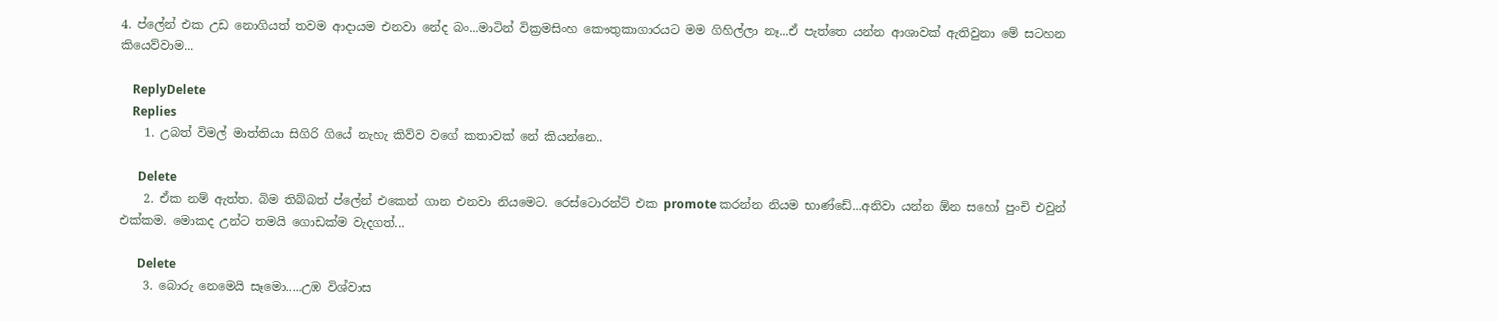4. ප්ලේන් එක උඩ නොගියත් තවම ආදායම එනවා නේද බං...මාටින් වික්‍රමසිංහ කෞතුකාගාරයට මම ගිහිල්ලා නෑ...ඒ පැත්තෙ යන්න ආශාවක් ඇතිවුනා මේ සටහන කියෙව්වාම...

    ReplyDelete
    Replies
    1. උබත් විමල් මාත්තියා සිගිරි ගියේ නැහැ කිව්ව වගේ කතාවක් නේ කියන්නෙ..

      Delete
    2. ඒක නම් ඇත්ත. බිම තිබ්බත් ප්ලේන් එකෙන් ගාන එනවා නියමෙට. රෙස්ටොරන්ට් එක promote කරන්න නියම භාණ්ඩේ...අනිවා යන්න ඕන සහෝ පුංචි එවුන් එක්කම. මොකද උන්ට තමයි ගොඩක්ම වැදගත්...

      Delete
    3. බොරු නෙමෙයි සෑමො.....උඹ විශ්වාස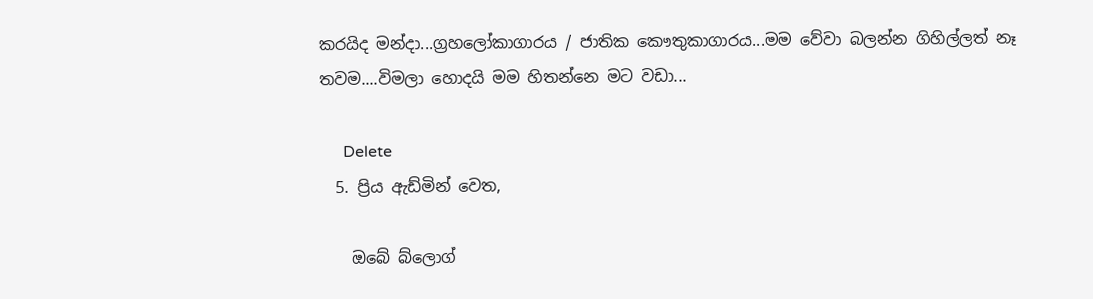කරයිද මන්දා...ග්‍රහලෝකාගාරය / ජාතික කෞතුකාගාරය...මම වේවා බලන්න ගිහිල්ලත් නෑ තවම....විමලා හොදයි මම හිතන්නෙ මට වඩා...

      Delete
  5. ප්‍රිය ඇඩ්මින් වෙත,

    ඔබේ බ්ලොග්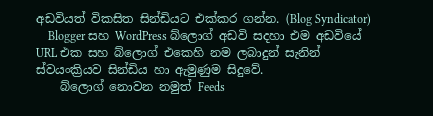අඩවියත් විකසිත සින්ඩියට එක්කර ගන්න. (Blog Syndicator)
    Blogger සහ WordPress බ්ලොග් අඩවි සදහා එම අඩවියේ URL එක සහ බ්ලොග් එකෙහි නම ලබාදුන් සැනින් ස්වයංක්‍රියව සින්ඩිය හා ඇමුණුම සිදුවේ.
    බ්ලොග් නොවන නමුත් Feeds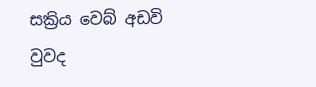සක්‍රිය වෙබ් අඩවි වුවද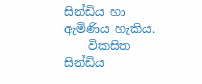සින්ඩිය හා ඇමිණිය හැකිය.
    විකසිත සින්ඩිය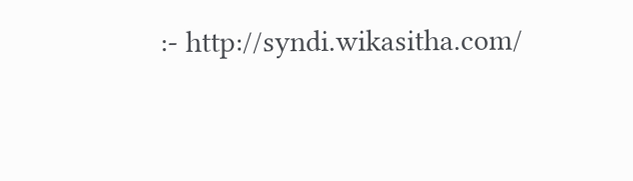:- http://syndi.wikasitha.com/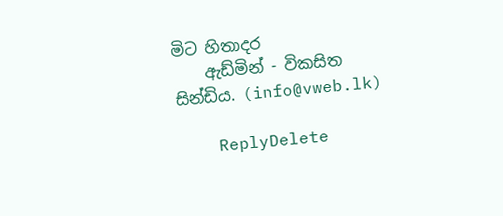මිට හිතාදර
    ඇඩ්මින් - විකසිත සින්ඩිය. (info@vweb.lk)

    ReplyDelete